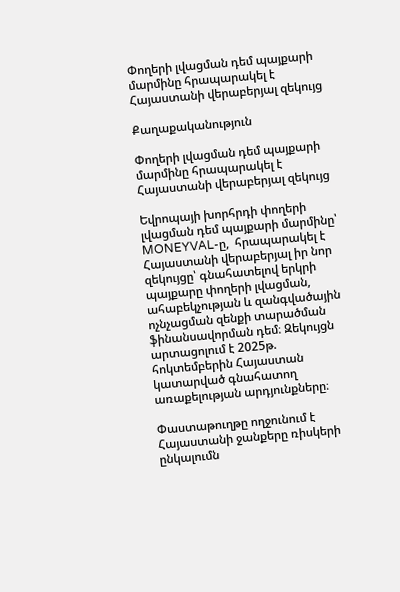Փողերի լվացման դեմ պայքարի մարմինը հրապարակել է Հայաստանի վերաբերյալ զեկույց

Քաղաքականություն

Փողերի լվացման դեմ պայքարի մարմինը հրապարակել է Հայաստանի վերաբերյալ զեկույց

Եվրոպայի խորհրդի փողերի լվացման դեմ պայքարի մարմինը՝ MONEYVAL-ը,  հրապարակել է Հայաստանի վերաբերյալ իր նոր զեկույցը՝ գնահատելով երկրի պայքարը փողերի լվացման, ահաբեկչության և զանգվածային ոչնչացման զենքի տարածման ֆինանսավորման դեմ։ Զեկույցն արտացոլում է 2025թ. հոկտեմբերին Հայաստան կատարված գնահատող առաքելության արդյունքները։

Փաստաթուղթը ողջունում է Հայաստանի ջանքերը ռիսկերի ընկալումն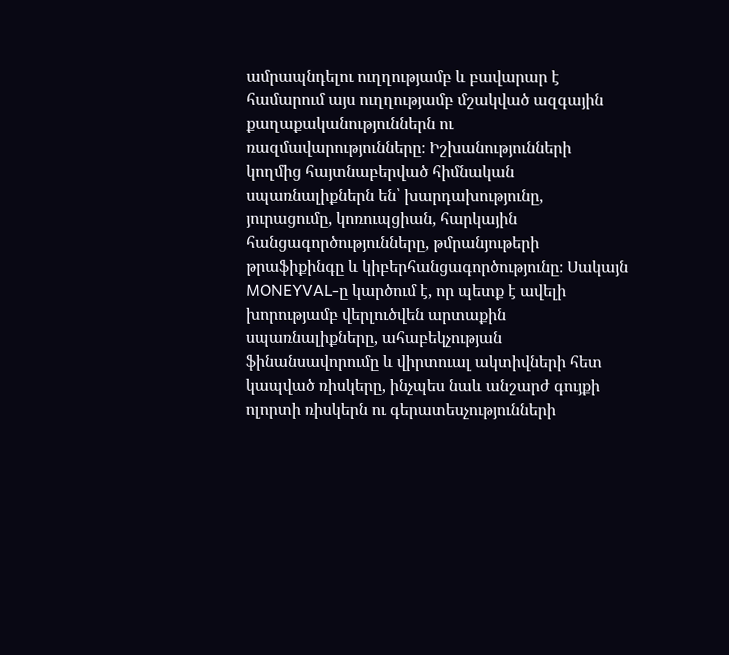ամրապնդելու ուղղությամբ և բավարար է համարում այս ուղղությամբ մշակված ազգային քաղաքականություններն ու ռազմավարությունները։ Իշխանությունների կողմից հայտնաբերված հիմնական սպառնալիքներն են՝ խարդախությունը, յուրացումը, կոռուպցիան, հարկային հանցագործությունները, թմրանյութերի թրաֆիքինգը և կիբերհանցագործությունը։ Սակայն MONEYVAL-ը կարծում է, որ պետք է ավելի խորությամբ վերլուծվեն արտաքին սպառնալիքները, ահաբեկչության ֆինանսավորումը և վիրտուալ ակտիվների հետ կապված ռիսկերը, ինչպես նաև անշարժ գույքի ոլորտի ռիսկերն ու գերատեսչությունների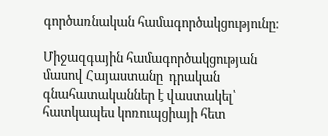գործառնական համագործակցությունը։

Միջազգային համագործակցության մասով Հայաստանը  դրական գնահատականներ է վաստակել՝ հատկապես կոռուպցիայի հետ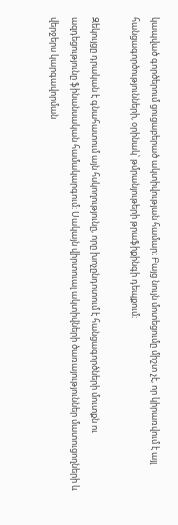կապված գործերում ցուցաբերած ակտիվության համար։ Բայց նույն մոտեցումը միշտ չէ, որ կիրառվում է այլ հանցագործությունների, օրինակ՝ թմրանյութերի թրաֆիքինգի դեպքում։

Զեկույցը դրական է գնահատում այն հսկողությունը, որը խոչընդոտում է հանցագործների մուտքն ու ազդեցությունը ֆինանսական համակարգում։ Սակայն վիրտուալ ակտիվների ծառայություններ մատուցողների և վերջերս կարգավորման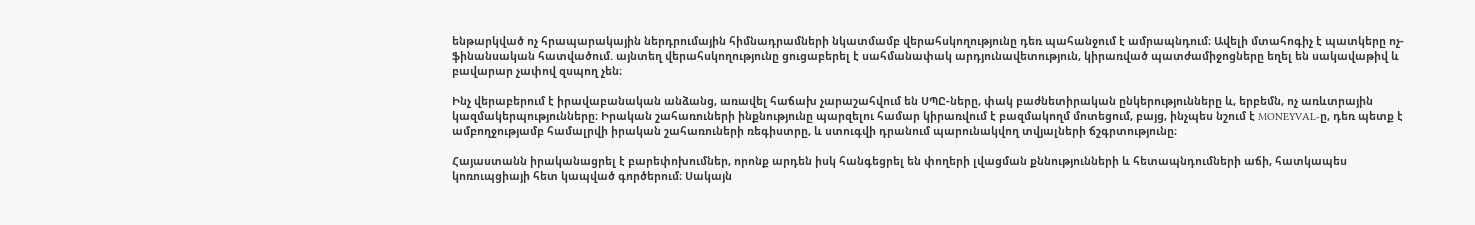ենթարկված ոչ հրապարակային ներդրումային հիմնադրամների նկատմամբ վերահսկողությունը դեռ պահանջում է ամրապնդում։ Ավելի մտահոգիչ է պատկերը ոչ-ֆինանսական հատվածում. այնտեղ վերահսկողությունը ցուցաբերել է սահմանափակ արդյունավետություն, կիրառված պատժամիջոցները եղել են սակավաթիվ և բավարար չափով զսպող չեն։

Ինչ վերաբերում է իրավաբանական անձանց, առավել հաճախ չարաշահվում են ՍՊԸ-ները, փակ բաժնետիրական ընկերությունները և, երբեմն, ոչ առևտրային կազմակերպությունները։ Իրական շահառուների ինքնությունը պարզելու համար կիրառվում է բազմակողմ մոտեցում, բայց, ինչպես նշում է MONEYVAL-ը, դեռ պետք է ամբողջությամբ համալրվի իրական շահառուների ռեգիստրը, և ստուգվի դրանում պարունակվող տվյալների ճշգրտությունը։

Հայաստանն իրականացրել է բարեփոխումներ, որոնք արդեն իսկ հանգեցրել են փողերի լվացման քննությունների և հետապնդումների աճի, հատկապես կոռուպցիայի հետ կապված գործերում։ Սակայն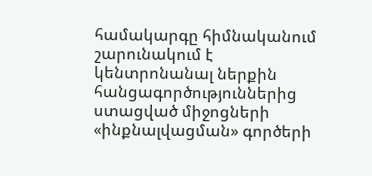համակարգը հիմնականում շարունակում է կենտրոնանալ ներքին հանցագործություններից ստացված միջոցների «ինքնալվացման» գործերի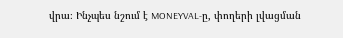վրա։ Ինչպես նշում է MONEYVAL-ը, փողերի լվացման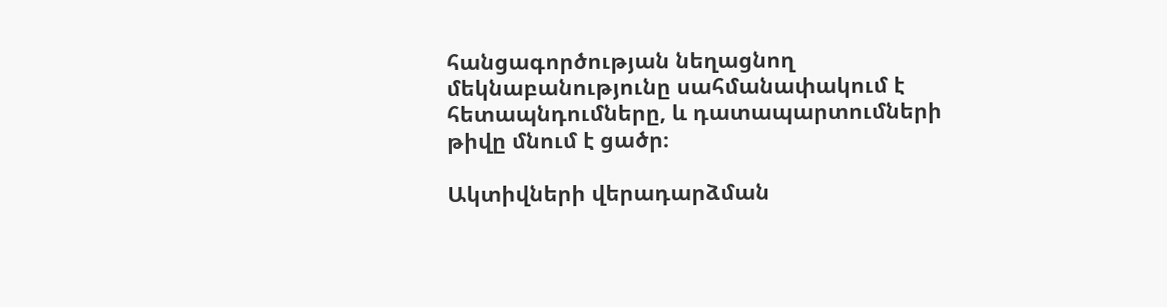հանցագործության նեղացնող մեկնաբանությունը սահմանափակում է հետապնդումները, և դատապարտումների թիվը մնում է ցածր։

Ակտիվների վերադարձման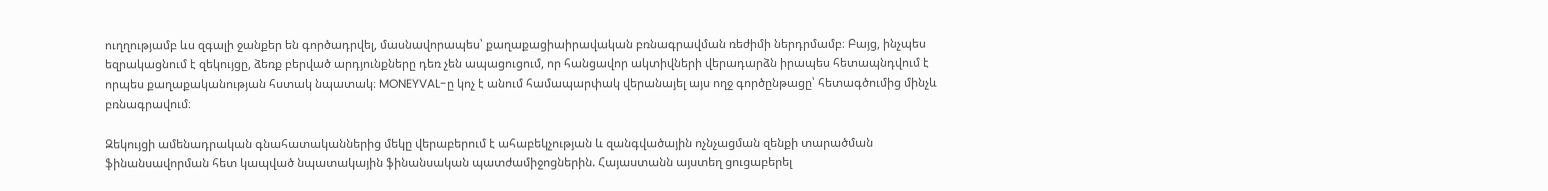ուղղությամբ ևս զգալի ջանքեր են գործադրվել, մասնավորապես՝ քաղաքացիաիրավական բռնագրավման ռեժիմի ներդրմամբ։ Բայց, ինչպես եզրակացնում է զեկույցը, ձեռք բերված արդյունքները դեռ չեն ապացուցում, որ հանցավոր ակտիվների վերադարձն իրապես հետապնդվում է որպես քաղաքականության հստակ նպատակ։ MONEYVAL-ը կոչ է անում համապարփակ վերանայել այս ողջ գործընթացը՝ հետագծումից մինչև բռնագրավում։

Զեկույցի ամենադրական գնահատականներից մեկը վերաբերում է ահաբեկչության և զանգվածային ոչնչացման զենքի տարածման ֆինանսավորման հետ կապված նպատակային ֆինանսական պատժամիջոցներին. Հայաստանն այստեղ ցուցաբերել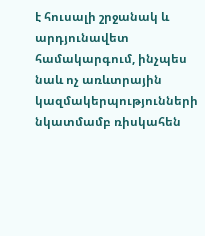է հուսալի շրջանակ և արդյունավետ համակարգում, ինչպես նաև ոչ առևտրային կազմակերպությունների նկատմամբ ռիսկահեն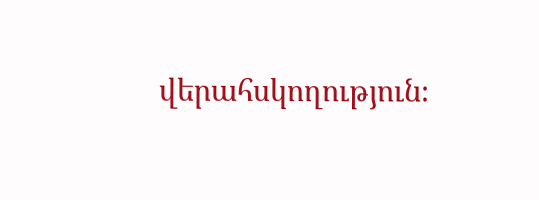վերահսկողություն։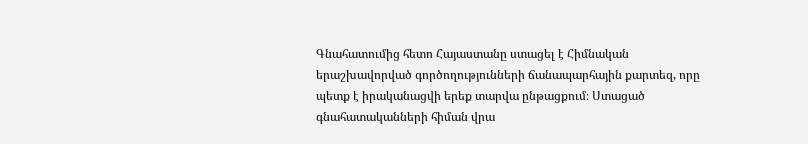Գնահատումից հետո Հայաստանը ստացել է Հիմնական երաշխավորված գործողությունների ճանապարհային քարտեզ, որը պետք է իրականացվի երեք տարվա ընթացքում։ Ստացած գնահատականների հիման վրա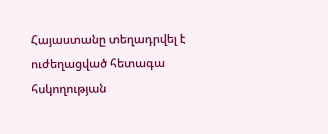Հայաստանը տեղադրվել է ուժեղացված հետագա հսկողության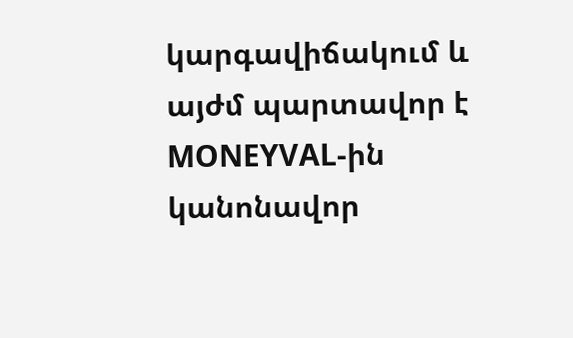կարգավիճակում և այժմ պարտավոր է MONEYVAL-ին կանոնավոր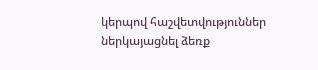կերպով հաշվետվություններ ներկայացնել ձեռք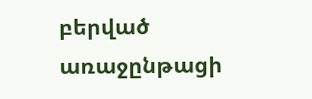բերված առաջընթացի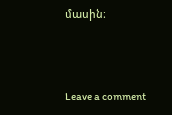մասին։



Leave a comment